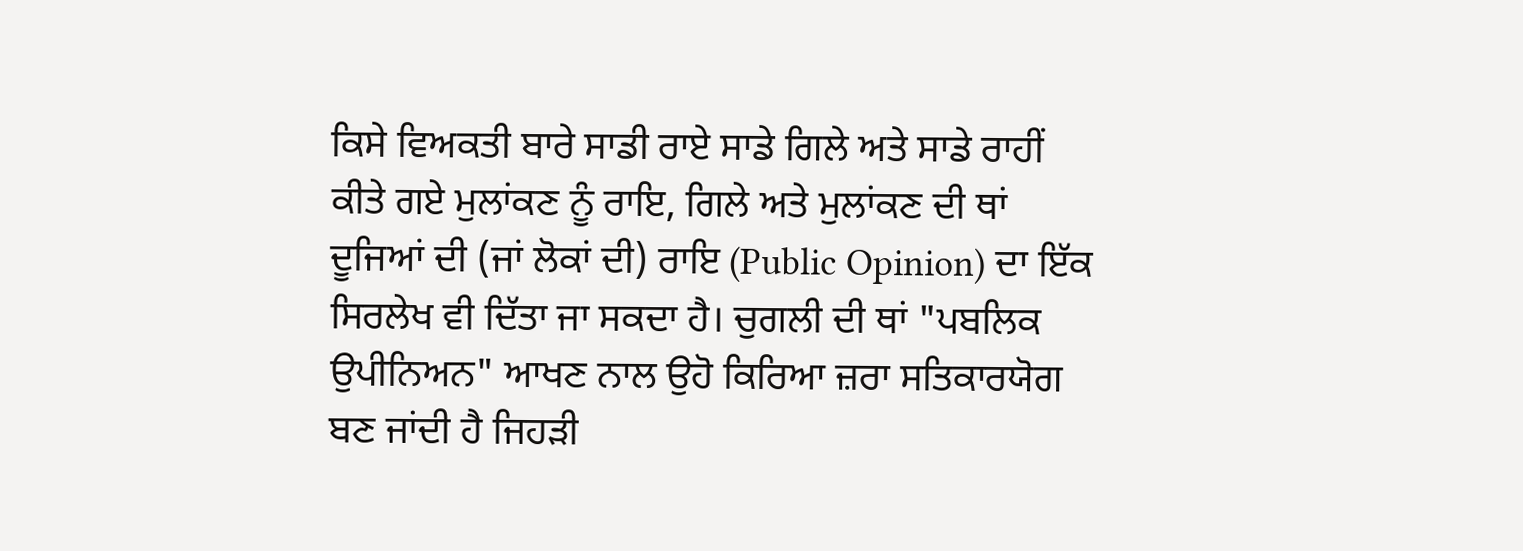ਕਿਸੇ ਵਿਅਕਤੀ ਬਾਰੇ ਸਾਡੀ ਰਾਏ ਸਾਡੇ ਗਿਲੇ ਅਤੇ ਸਾਡੇ ਰਾਹੀਂ ਕੀਤੇ ਗਏ ਮੁਲਾਂਕਣ ਨੂੰ ਰਾਇ, ਗਿਲੇ ਅਤੇ ਮੁਲਾਂਕਣ ਦੀ ਥਾਂ ਦੂਜਿਆਂ ਦੀ (ਜਾਂ ਲੋਕਾਂ ਦੀ) ਰਾਇ (Public Opinion) ਦਾ ਇੱਕ ਸਿਰਲੇਖ ਵੀ ਦਿੱਤਾ ਜਾ ਸਕਦਾ ਹੈ। ਚੁਗਲੀ ਦੀ ਥਾਂ "ਪਬਲਿਕ ਉਪੀਨਿਅਨ" ਆਖਣ ਨਾਲ ਉਹੋ ਕਿਰਿਆ ਜ਼ਰਾ ਸਤਿਕਾਰਯੋਗ ਬਣ ਜਾਂਦੀ ਹੈ ਜਿਹੜੀ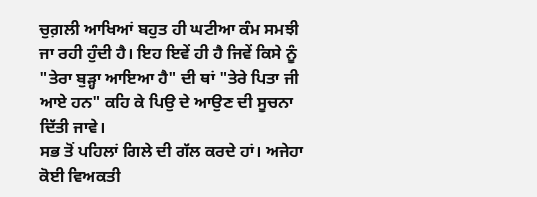ਚੁਗ਼ਲੀ ਆਖਿਆਂ ਬਹੁਤ ਹੀ ਘਟੀਆ ਕੰਮ ਸਮਝੀ ਜਾ ਰਹੀ ਹੁੰਦੀ ਹੈ। ਇਹ ਇਵੇਂ ਹੀ ਹੈ ਜਿਵੇਂ ਕਿਸੇ ਨੂੰ "ਤੇਰਾ ਬੁੜ੍ਹਾ ਆਇਆ ਹੈ" ਦੀ ਥਾਂ "ਤੇਰੇ ਪਿਤਾ ਜੀ ਆਏ ਹਨ" ਕਹਿ ਕੇ ਪਿਉ ਦੇ ਆਉਣ ਦੀ ਸੂਚਨਾ ਦਿੱਤੀ ਜਾਵੇ।
ਸਭ ਤੋਂ ਪਹਿਲਾਂ ਗਿਲੇ ਦੀ ਗੱਲ ਕਰਦੇ ਹਾਂ। ਅਜੇਹਾ ਕੋਈ ਵਿਅਕਤੀ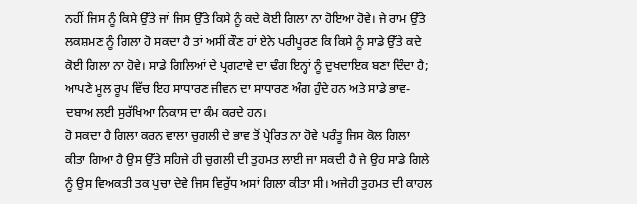ਨਹੀਂ ਜਿਸ ਨੂੰ ਕਿਸੇ ਉੱਤੇ ਜਾਂ ਜਿਸ ਉੱਤੇ ਕਿਸੇ ਨੂੰ ਕਦੇ ਕੋਈ ਗਿਲਾ ਨਾ ਹੋਇਆ ਹੋਵੇ। ਜੇ ਰਾਮ ਉੱਤੇ ਲਕਸ਼ਮਣ ਨੂੰ ਗਿਲਾ ਹੋ ਸਕਦਾ ਹੈ ਤਾਂ ਅਸੀਂ ਕੌਣ ਹਾਂ ਏਨੇ ਪਰੀਪੂਰਣ ਕਿ ਕਿਸੇ ਨੂੰ ਸਾਡੇ ਉੱਤੇ ਕਦੇ ਕੋਈ ਗਿਲਾ ਨਾ ਹੋਵੇ। ਸਾਡੇ ਗਿਲਿਆਂ ਦੇ ਪ੍ਰਗਟਾਵੇ ਦਾ ਢੰਗ ਇਨ੍ਹਾਂ ਨੂੰ ਦੁਖਦਾਇਕ ਬਣਾ ਦਿੰਦਾ ਹੈ; ਆਪਣੇ ਮੂਲ ਰੂਪ ਵਿੱਚ ਇਹ ਸਾਧਾਰਣ ਜੀਵਨ ਦਾ ਸਾਧਾਰਣ ਅੰਗ ਹੁੰਦੇ ਹਨ ਅਤੇ ਸਾਡੇ ਭਾਵ-ਦਬਾਅ ਲਈ ਸੁਰੱਖਿਆ ਨਿਕਾਸ ਦਾ ਕੰਮ ਕਰਦੇ ਹਨ।
ਹੋ ਸਕਦਾ ਹੈ ਗਿਲਾ ਕਰਨ ਵਾਲਾ ਚੁਗਲੀ ਦੇ ਭਾਵ ਤੋਂ ਪ੍ਰੇਰਿਤ ਨਾ ਹੋਵੇ ਪਰੰਤੂ ਜਿਸ ਕੋਲ ਗਿਲਾ ਕੀਤਾ ਗਿਆ ਹੈ ਉਸ ਉੱਤੇ ਸਹਿਜੇ ਹੀ ਚੁਗਲੀ ਦੀ ਤੁਹਮਤ ਲਾਈ ਜਾ ਸਕਦੀ ਹੈ ਜੇ ਉਹ ਸਾਡੇ ਗਿਲੇ ਨੂੰ ਉਸ ਵਿਅਕਤੀ ਤਕ ਪੁਚਾ ਦੇਵੇ ਜਿਸ ਵਿਰੁੱਧ ਅਸਾਂ ਗਿਲਾ ਕੀਤਾ ਸੀ। ਅਜੇਹੀ ਤੁਹਮਤ ਦੀ ਕਾਹਲ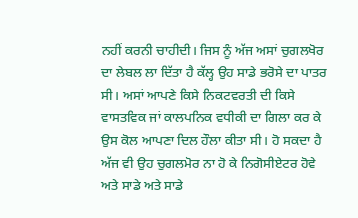ਨਹੀਂ ਕਰਨੀ ਚਾਹੀਦੀ। ਜਿਸ ਨੂੰ ਅੱਜ ਅਸਾਂ ਚੁਗਲਖੋਰ ਦਾ ਲੇਬਲ ਲਾ ਦਿੱਤਾ ਹੈ ਕੱਲ੍ਹ ਉਹ ਸਾਡੇ ਭਰੋਸੇ ਦਾ ਪਾਤਰ ਸੀ। ਅਸਾਂ ਆਪਣੇ ਕਿਸੇ ਨਿਕਟਵਰਤੀ ਦੀ ਕਿਸੇ ਵਾਸਤਵਿਕ ਜਾਂ ਕਾਲਪਨਿਕ ਵਧੀਕੀ ਦਾ ਗਿਲਾ ਕਰ ਕੇ ਉਸ ਕੋਲ ਆਪਣਾ ਦਿਲ ਹੌਲਾ ਕੀਤਾ ਸੀ। ਹੋ ਸਕਦਾ ਹੈ ਅੱਜ ਵੀ ਉਹ ਚੁਗਲਮੋਰ ਨਾ ਹੋ ਕੇ ਨਿਗੋਸੀਏਟਰ ਹੋਵੇ ਅਤੇ ਸਾਡੇ ਅਤੇ ਸਾਡੇ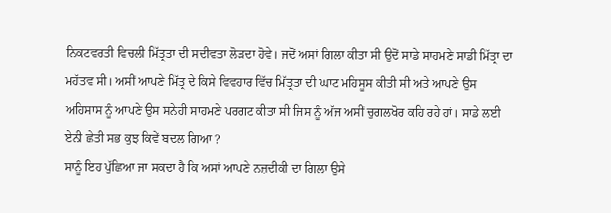ਨਿਕਟਵਰਤੀ ਵਿਚਲੀ ਮਿੱਤ੍ਰਤਾ ਦੀ ਸਦੀਵਤਾ ਲੋੜਦਾ ਹੋਵੇ। ਜਦੋਂ ਅਸਾਂ ਗਿਲਾ ਕੀਤਾ ਸੀ ਉਦੋਂ ਸਾਡੇ ਸਾਹਮਣੇ ਸਾਡੀ ਮਿੱਤ੍ਰਾ ਦਾ ਮਹੱਤਵ ਸੀ। ਅਸੀਂ ਆਪਣੇ ਮਿੱਤ੍ਰ ਦੇ ਕਿਸੇ ਵਿਵਹਾਰ ਵਿੱਚ ਮਿੱਤ੍ਰਤਾ ਦੀ ਘਾਟ ਮਹਿਸੂਸ ਕੀਤੀ ਸੀ ਅਤੇ ਆਪਣੇ ਉਸ ਅਹਿਸਾਸ ਨੂੰ ਆਪਣੇ ਉਸ ਸਨੇਹੀ ਸਾਹਮਣੇ ਪਰਗਟ ਕੀਤਾ ਸੀ ਜਿਸ ਨੂੰ ਅੱਜ ਅਸੀਂ ਚੁਗਲਖੋਰ ਕਹਿ ਰਹੇ ਹਾਂ। ਸਾਡੇ ਲਈ ਏਨੀ ਛੇਤੀ ਸਭ ਕੁਝ ਕਿਵੇਂ ਬਦਲ ਗਿਆ ?
ਸਾਨੂੰ ਇਹ ਪੁੱਛਿਆ ਜਾ ਸਕਦਾ ਹੈ ਕਿ ਅਸਾਂ ਆਪਣੇ ਨਜ਼ਦੀਕੀ ਦਾ ਗਿਲਾ ਉਸੇ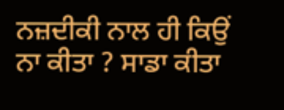ਨਜ਼ਦੀਕੀ ਨਾਲ ਹੀ ਕਿਉਂ ਨਾ ਕੀਤਾ ? ਸਾਡਾ ਕੀਤਾ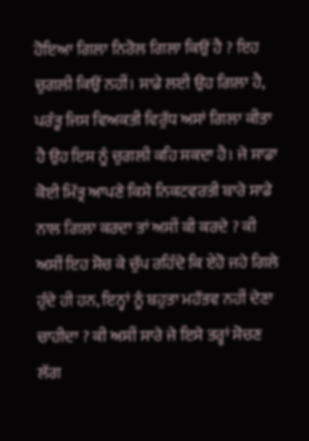ਹੋਇਆ ਗਿਲਾ ਨਿਰੋਲ ਗਿਲਾ ਕਿਉਂ ਹੈ ? ਇਹ ਚੁਗਲੀ ਕਿਉਂ ਨਹੀਂ। ਸਾਡੇ ਲਈ ਉਹ ਗਿਲਾ ਹੈ, ਪਰੰਤੂ ਜਿਸ ਵਿਅਕਤੀ ਵਿਰੁੱਧ ਅਸਾਂ ਗਿਲਾ ਕੀਤਾ ਹੈ ਉਹ ਇਸ ਨੂੰ ਚੁਗਲੀ ਕਹਿ ਸਕਦਾ ਹੈ। ਜੇ ਸਾਡਾ ਕੋਈ ਮਿੱਤ੍ਰ ਆਪਣੇ ਕਿਸੇ ਨਿਕਟਵਰਤੀ ਬਾਰੇ ਸਾਡੇ ਨਾਲ ਗਿਲਾ ਕਰਦਾ ਤਾਂ ਅਸੀਂ ਕੀ ਕਰਦੇ ? ਕੀ ਅਸੀਂ ਇਹ ਸੋਚ ਕੇ ਚੁੱਪ ਰਹਿੰਦੇ ਕਿ ਏਹੋ ਜਹੇ ਗਿਲੇ ਹੁੰਦੇ ਹੀ ਹਨ, ਇਨ੍ਹਾਂ ਨੂੰ ਬਹੁਤਾ ਮਹੱਤਵ ਨਹੀਂ ਦੇਣਾ ਚਾਹੀਦਾ ? ਕੀ ਅਸੀਂ ਸਾਰੇ ਜੇ ਇਸੇ ਤਰ੍ਹਾਂ ਸੋਚਣ ਲੱਗ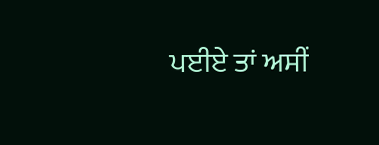ਪਈਏ ਤਾਂ ਅਸੀਂ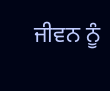ਜੀਵਨ ਨੂੰ